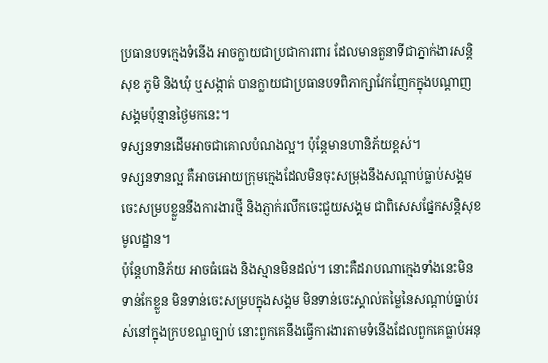ប្រធានបទក្មេងទំនើង អាចក្លាយជាប្រជាការពារ ដែលមានតួនាទីជាភ្នាក់ងារសន្តិសុខ ភូមិ និងឃុំ ឬសង្កាត់ បានក្លាយជាប្រធានបទពិភាក្សាវែកញែកក្នុងបណ្តាញសង្គមប៉ុន្មានថ្ងៃមកនេះ។
ទស្សនទានដើមអាចជាគោលបំណងល្អ។ ប៉ុន្តែមានហានិភ័យខ្ពស់។
ទស្សនទានល្អ គឺអាចអោយក្រុមក្មេងដែលមិនចុះសម្រុងនឹងសណ្តាប់ធ្លាប់សង្គមចេះសម្របខ្លួននឹងការងារថ្មី និងភ្ញាក់រលឹកចេះជួយសង្គម ជាពិសេសផ្នែកសន្តិសុខមូលដ្ឋាន។
ប៉ុន្តែហានិភ័យ អាចធំធេង និងស្មានមិនដល់។ នោះគឺដរាបណាក្មេងទាំងនេះមិនទាន់កែខ្លួន មិនទាន់ចេះសម្របក្នុងសង្គម មិនទាន់ចេះស្គាល់តម្លៃនៃសណ្តាប់ធ្នាប់រស់នៅក្នុងក្របខណ្ឌច្បាប់ នោះពួកគេនឹងធ្វើការងារតាមទំនើងដែលពួកគេធ្លាប់អនុ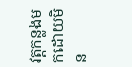វត្តកន្លងមកដោយមិន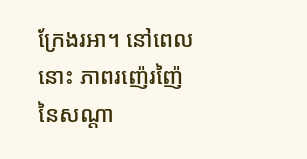ក្រែងរអា។ នៅពេលនោះ ភាពរញ៉េរញ៉ៃនៃសណ្តា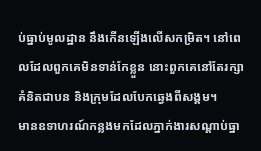ប់ធ្នាប់មូលដ្ឋាន នឹងកើនឡើងលើសកម្រិត។ នៅពេលដែលពួកគេមិនទាន់កែខ្លួន នោះពួកគេនៅតែរក្សាគំនិតជាបន និងក្រុមដែលបែកឆ្វេងពីសង្គម។
មានឧទាហរណ៍កន្លងមកដែលភ្នាក់ងារសណ្តាប់ធ្នា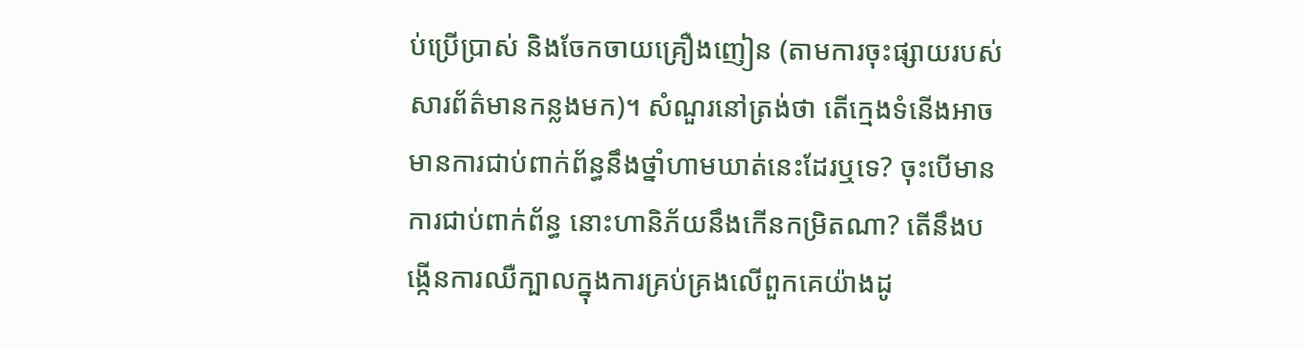ប់ប្រើប្រាស់ និងចែកចាយគ្រឿងញៀន (តាមការចុះផ្សាយរបស់សារព័ត៌មានកន្លងមក)។ សំណួរនៅត្រង់ថា តើក្មេងទំនើងអាចមានការជាប់ពាក់ព័ន្ធនឹងថ្នាំហាមឃាត់នេះដែរឬទេ? ចុះបើមានការជាប់ពាក់ព័ន្ធ នោះហានិភ័យនឹងកើនកម្រិតណា? តើនឹងបង្កើនការឈឺក្បាលក្នុងការគ្រប់គ្រងលើពួកគេយ៉ាងដូ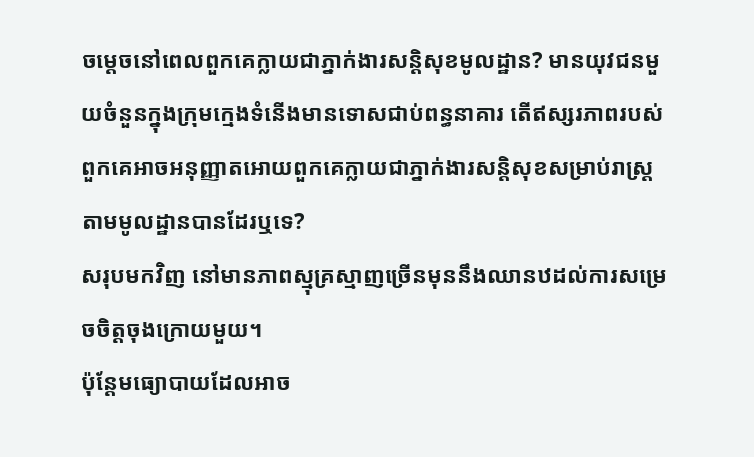ចម្តេចនៅពេលពួកគេក្លាយជាភ្នាក់ងារសន្តិសុខមូលដ្ឋាន? មានយុវជនមួយចំនួនក្នុងក្រុមក្មេងទំនើងមានទោសជាប់ពន្ធនាគារ តើឥស្សរភាពរបស់ពួកគេអាចអនុញ្ញាតអោយពួកគេក្លាយជាភ្នាក់ងារសន្តិសុខសម្រាប់រាស្ត្រតាមមូលដ្ឋានបានដែរឬទេ?
សរុបមកវិញ នៅមានភាពស្មុគ្រស្មាញច្រើនមុននឹងឈានឋដល់ការសម្រេចចិត្តចុងក្រោយមួយ។
ប៉ុន្តែមធ្យោបាយដែលអាច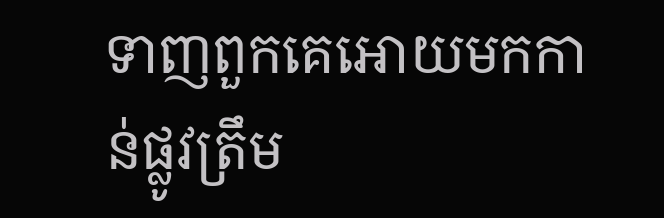ទាញពួកគេអោយមកកាន់ផ្លូវត្រឹម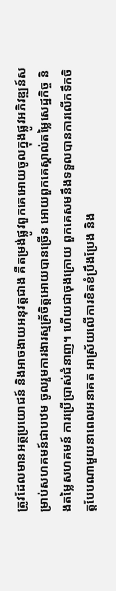ត្រូវដែលមានអត្ថប្រយោជន៍ និងអាចងាយអនុវត្តជាង គឺតម្រង់ផ្លូវពួកគេអោយចូលក្នុងផ្លូវអភិវឌ្ឍន៍សម្រាប់សហគមន៍ជាបឋម ចូលរួមការងារស្មគ្រ័ចិត្តអោយបានច្រើន អោយពួកគេស្គាល់តម្លៃសេដ្ឋកិច្ច និងតម្លៃសហគមន៍ ការប្រើប្រាស់ជំនាញ។ ហើយជាចុងក្រោយ ពួកគេសមនឹងទទួលបានការលើកទឹកចិត្តបែបណាមួយនាពេលអនាគត អាស្រ័យលើការខិតខំប្រឹងប្រែង និង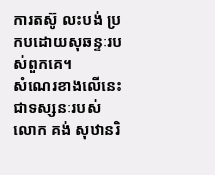ការតស៊ូ លះបង់ ប្រកបដោយសុឆន្ទៈរបស់ពួកគេ។
សំណេរខាងលើនេះជាទស្សនៈរបស់លោក គង់ សុឋានរិ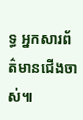ទ្ធ អ្នកសារព័ត៌មានជើងចាស់៕